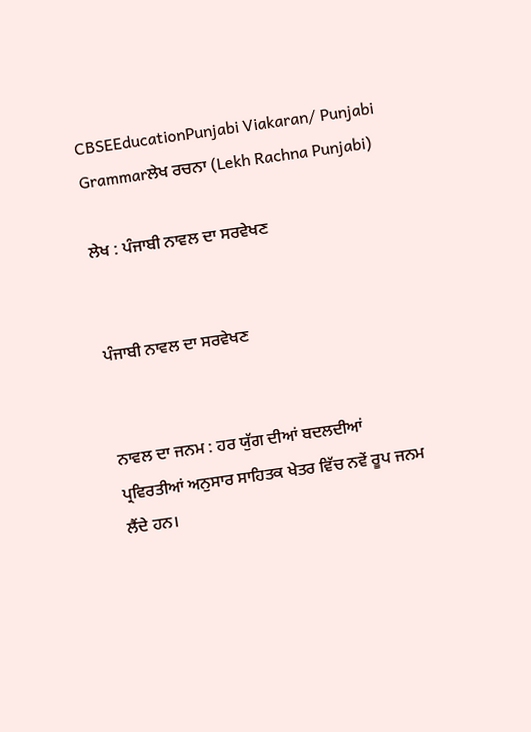CBSEEducationPunjabi Viakaran/ Punjabi Grammarਲੇਖ ਰਚਨਾ (Lekh Rachna Punjabi)

ਲੇਖ : ਪੰਜਾਬੀ ਨਾਵਲ ਦਾ ਸਰਵੇਖਣ


ਪੰਜਾਬੀ ਨਾਵਲ ਦਾ ਸਰਵੇਖਣ


ਨਾਵਲ ਦਾ ਜਨਮ : ਹਰ ਯੁੱਗ ਦੀਆਂ ਬਦਲਦੀਆਂ ਪ੍ਰਵਿਰਤੀਆਂ ਅਨੁਸਾਰ ਸਾਹਿਤਕ ਖੇਤਰ ਵਿੱਚ ਨਵੇਂ ਰੂਪ ਜਨਮ ਲੈਂਦੇ ਹਨ।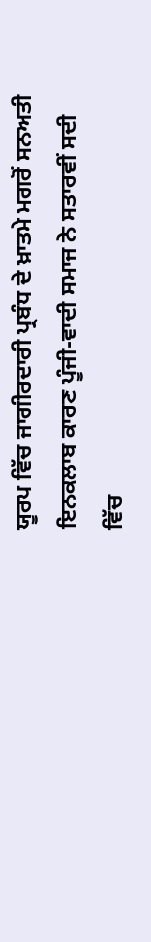ਯੂਰਪ ਵਿੱਚ ਜਾਗੀਰਦਾਰੀ ਪ੍ਰਬੰਧ ਦੇ ਖ਼ਾਤਮੇ ਮਗਰੋਂ ਸਨਅਤੀ ਇਨਕਲਾਬ ਕਾਰਣ ਪੂੰਜੀ-ਵਾਦੀ ਸਮਾਜ ਨੇ ਸਤਾਰਵੀਂ ਸਦੀ ਵਿੱਚ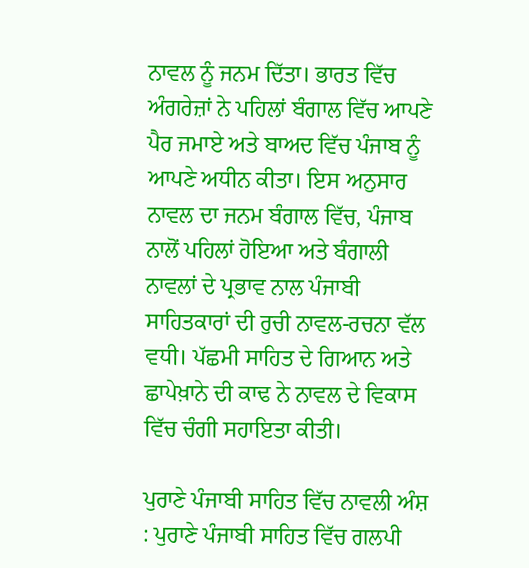ਨਾਵਲ ਨੂੰ ਜਨਮ ਦਿੱਤਾ। ਭਾਰਤ ਵਿੱਚ ਅੰਗਰੇਜ਼ਾਂ ਨੇ ਪਹਿਲਾਂ ਬੰਗਾਲ ਵਿੱਚ ਆਪਣੇ ਪੈਰ ਜਮਾਏ ਅਤੇ ਬਾਅਦ ਵਿੱਚ ਪੰਜਾਬ ਨੂੰ ਆਪਣੇ ਅਧੀਨ ਕੀਤਾ। ਇਸ ਅਨੁਸਾਰ ਨਾਵਲ ਦਾ ਜਨਮ ਬੰਗਾਲ ਵਿੱਚ, ਪੰਜਾਬ ਨਾਲੋਂ ਪਹਿਲਾਂ ਹੋਇਆ ਅਤੇ ਬੰਗਾਲੀ ਨਾਵਲਾਂ ਦੇ ਪ੍ਰਭਾਵ ਨਾਲ ਪੰਜਾਬੀ ਸਾਹਿਤਕਾਰਾਂ ਦੀ ਰੁਚੀ ਨਾਵਲ-ਰਚਨਾ ਵੱਲ ਵਧੀ। ਪੱਛਮੀ ਸਾਹਿਤ ਦੇ ਗਿਆਨ ਅਤੇ ਛਾਪੇਖ਼ਾਨੇ ਦੀ ਕਾਢ ਨੇ ਨਾਵਲ ਦੇ ਵਿਕਾਸ ਵਿੱਚ ਚੰਗੀ ਸਹਾਇਤਾ ਕੀਤੀ।

ਪੁਰਾਣੇ ਪੰਜਾਬੀ ਸਾਹਿਤ ਵਿੱਚ ਨਾਵਲੀ ਅੰਸ਼ : ਪੁਰਾਣੇ ਪੰਜਾਬੀ ਸਾਹਿਤ ਵਿੱਚ ਗਲਪੀ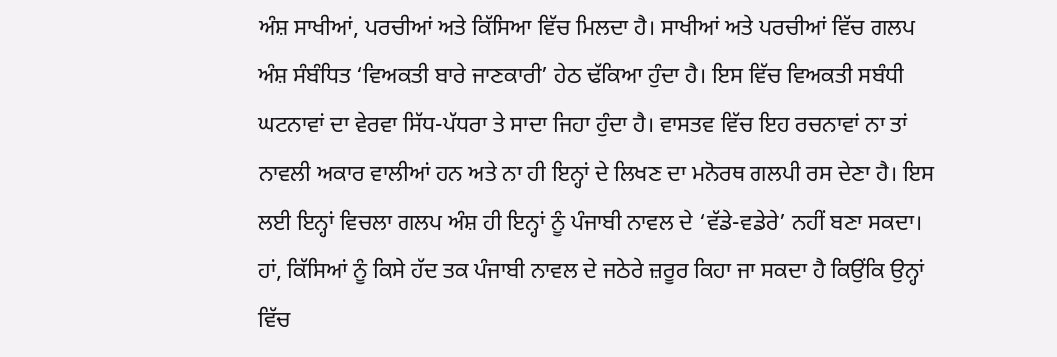ਅੰਸ਼ ਸਾਖੀਆਂ, ਪਰਚੀਆਂ ਅਤੇ ਕਿੱਸਿਆ ਵਿੱਚ ਮਿਲਦਾ ਹੈ। ਸਾਖੀਆਂ ਅਤੇ ਪਰਚੀਆਂ ਵਿੱਚ ਗਲਪ ਅੰਸ਼ ਸੰਬੰਧਿਤ ‘ਵਿਅਕਤੀ ਬਾਰੇ ਜਾਣਕਾਰੀ’ ਹੇਠ ਢੱਕਿਆ ਹੁੰਦਾ ਹੈ। ਇਸ ਵਿੱਚ ਵਿਅਕਤੀ ਸਬੰਧੀ ਘਟਨਾਵਾਂ ਦਾ ਵੇਰਵਾ ਸਿੱਧ-ਪੱਧਰਾ ਤੇ ਸਾਦਾ ਜਿਹਾ ਹੁੰਦਾ ਹੈ। ਵਾਸਤਵ ਵਿੱਚ ਇਹ ਰਚਨਾਵਾਂ ਨਾ ਤਾਂ ਨਾਵਲੀ ਅਕਾਰ ਵਾਲੀਆਂ ਹਨ ਅਤੇ ਨਾ ਹੀ ਇਨ੍ਹਾਂ ਦੇ ਲਿਖਣ ਦਾ ਮਨੋਰਥ ਗਲਪੀ ਰਸ ਦੇਣਾ ਹੈ। ਇਸ ਲਈ ਇਨ੍ਹਾਂ ਵਿਚਲਾ ਗਲਪ ਅੰਸ਼ ਹੀ ਇਨ੍ਹਾਂ ਨੂੰ ਪੰਜਾਬੀ ਨਾਵਲ ਦੇ ‘ਵੱਡੇ-ਵਡੇਰੇ’ ਨਹੀਂ ਬਣਾ ਸਕਦਾ। ਹਾਂ, ਕਿੱਸਿਆਂ ਨੂੰ ਕਿਸੇ ਹੱਦ ਤਕ ਪੰਜਾਬੀ ਨਾਵਲ ਦੇ ਜਠੇਰੇ ਜ਼ਰੂਰ ਕਿਹਾ ਜਾ ਸਕਦਾ ਹੈ ਕਿਉਂਕਿ ਉਨ੍ਹਾਂ ਵਿੱਚ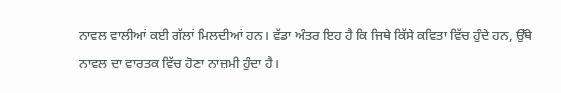ਨਾਵਲ ਵਾਲੀਆਂ ਕਈ ਗੱਲਾਂ ਮਿਲਦੀਆਂ ਹਨ। ਵੱਡਾ ਅੰਤਰ ਇਹ ਹੈ ਕਿ ਜਿਥੇ ਕਿੱਸੇ ਕਵਿਤਾ ਵਿੱਚ ਹੁੰਦੇ ਹਨ, ਉੱਥੇ ਨਾਵਲ ਦਾ ਵਾਰਤਕ ਵਿੱਚ ਹੋਣਾ ਨਾਜ਼ਮੀ ਹੁੰਦਾ ਹੈ।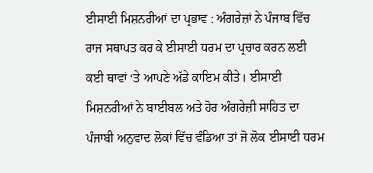ਈਸਾਈ ਮਿਸ਼ਨਰੀਆਂ ਦਾ ਪ੍ਰਭਾਵ : ਅੰਗਰੇਜ਼ਾਂ ਨੇ ਪੰਜਾਬ ਵਿੱਚ ਰਾਜ ਸਥਾਪਤ ਕਰ ਕੇ ਈਸਾਈ ਧਰਮ ਦਾ ਪ੍ਰਚਾਰ ਕਰਨ ਲਈ ਕਈ ਥਾਵਾਂ ‘ਤੇ ਆਪਣੇ ਅੱਡੇ ਕਾਇਮ ਕੀਤੇ। ਈਸਾਈ ਮਿਸ਼ਨਰੀਆਂ ਨੇ ਬਾਈਬਲ ਅਤੇ ਹੋਰ ਅੰਗਰੇਜ਼ੀ ਸਾਹਿਤ ਦਾ ਪੰਜਾਬੀ ਅਨੁਵਾਦ ਲੋਕਾਂ ਵਿੱਚ ਵੰਡਿਆ ਤਾਂ ਜੋ ਲੋਕ ਈਸਾਈ ਧਰਮ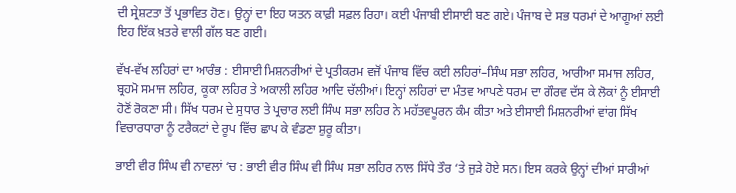ਦੀ ਸ੍ਰੇਸ਼ਟਤਾ ਤੋਂ ਪ੍ਰਭਾਵਿਤ ਹੋਣ। ਉਨ੍ਹਾਂ ਦਾ ਇਹ ਯਤਨ ਕਾਫ਼ੀ ਸਫ਼ਲ ਰਿਹਾ। ਕਈ ਪੰਜਾਬੀ ਈਸਾਈ ਬਣ ਗਏ। ਪੰਜਾਬ ਦੇ ਸਭ ਧਰਮਾਂ ਦੇ ਆਗੂਆਂ ਲਈ ਇਹ ਇੱਕ ਖ਼ਤਰੇ ਵਾਲੀ ਗੱਲ ਬਣ ਗਈ।

ਵੱਖ-ਵੱਖ ਲਹਿਰਾਂ ਦਾ ਆਰੰਭ : ਈਸਾਈ ਮਿਸ਼ਨਰੀਆਂ ਦੇ ਪ੍ਰਤੀਕਰਮ ਵਜੋਂ ਪੰਜਾਬ ਵਿੱਚ ਕਈ ਲਹਿਰਾਂ–ਸਿੰਘ ਸਭਾ ਲਹਿਰ, ਆਰੀਆ ਸਮਾਜ ਲਹਿਰ, ਬ੍ਰਹਮੋ ਸਮਾਜ ਲਹਿਰ, ਕੂਕਾ ਲਹਿਰ ਤੇ ਅਕਾਲੀ ਲਹਿਰ ਆਦਿ ਚੱਲੀਆਂ। ਇਨ੍ਹਾਂ ਲਹਿਰਾਂ ਦਾ ਮੰਤਵ ਆਪਣੇ ਧਰਮ ਦਾ ਗੌਰਵ ਦੱਸ ਕੇ ਲੋਕਾਂ ਨੂੰ ਈਸਾਈ ਹੋਣੋਂ ਰੋਕਣਾ ਸੀ। ਸਿੱਖ ਧਰਮ ਦੇ ਸੁਧਾਰ ਤੇ ਪ੍ਰਚਾਰ ਲਈ ਸਿੰਘ ਸਭਾ ਲਹਿਰ ਨੇ ਮਹੱਤਵਪੂਰਨ ਕੰਮ ਕੀਤਾ ਅਤੇ ਈਸਾਈ ਮਿਸ਼ਨਰੀਆਂ ਵਾਂਗ ਸਿੱਖ ਵਿਚਾਰਧਾਰਾ ਨੂੰ ਟਰੈਕਟਾਂ ਦੇ ਰੂਪ ਵਿੱਚ ਛਾਪ ਕੇ ਵੰਡਣਾ ਸ਼ੁਰੂ ਕੀਤਾ।

ਭਾਈ ਵੀਰ ਸਿੰਘ ਵੀ ਨਾਵਲਾਂ ‘ਚ : ਭਾਈ ਵੀਰ ਸਿੰਘ ਵੀ ਸਿੰਘ ਸਭਾ ਲਹਿਰ ਨਾਲ ਸਿੱਧੇ ਤੌਰ ‘ਤੇ ਜੁੜੇ ਹੋਏ ਸਨ। ਇਸ ਕਰਕੇ ਉਨ੍ਹਾਂ ਦੀਆਂ ਸਾਰੀਆਂ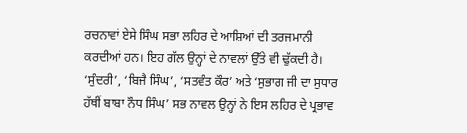ਰਚਨਾਵਾਂ ਏਸੇ ਸਿੰਘ ਸਭਾ ਲਹਿਰ ਦੇ ਆਸ਼ਿਆਂ ਦੀ ਤਰਜਮਾਨੀ ਕਰਦੀਆਂ ਹਨ। ਇਹ ਗੱਲ ਉਨ੍ਹਾਂ ਦੇ ਨਾਵਲਾਂ ਉੱਤੇ ਵੀ ਢੁੱਕਦੀ ਹੈ। ‘ਸੁੰਦਰੀ’, ‘ਬਿਜੈ ਸਿੰਘ’, ‘ਸਤਵੰਤ ਕੌਰ’ ਅਤੇ ‘ਸੁਭਾਗ ਜੀ ਦਾ ਸੁਧਾਰ ਹੱਥੀਂ ਬਾਬਾ ਨੌਧ ਸਿੰਘ’ ਸਭ ਨਾਵਲ ਉਨ੍ਹਾਂ ਨੇ ਇਸ ਲਹਿਰ ਦੇ ਪ੍ਰਭਾਵ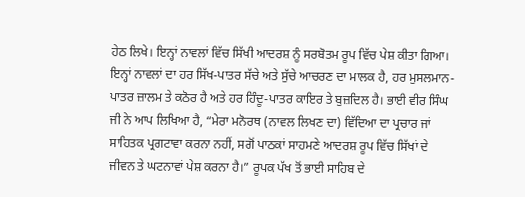ਹੇਠ ਲਿਖੇ। ਇਨ੍ਹਾਂ ਨਾਵਲਾਂ ਵਿੱਚ ਸਿੱਖੀ ਆਦਰਸ਼ ਨੂੰ ਸਰਬੋਤਮ ਰੂਪ ਵਿੱਚ ਪੇਸ਼ ਕੀਤਾ ਗਿਆ। ਇਨ੍ਹਾਂ ਨਾਵਲਾਂ ਦਾ ਹਰ ਸਿੱਖ-ਪਾਤਰ ਸੱਚੇ ਅਤੇ ਸੁੱਚੇ ਆਚਰਣ ਦਾ ਮਾਲਕ ਹੈ, ਹਰ ਮੁਸਲਮਾਨ-ਪਾਤਰ ਜ਼ਾਲਮ ਤੇ ਕਠੋਰ ਹੈ ਅਤੇ ਹਰ ਹਿੰਦੂ-ਪਾਤਰ ਕਾਇਰ ਤੇ ਬੁਜ਼ਦਿਲ ਹੈ। ਭਾਈ ਵੀਰ ਸਿੰਘ ਜੀ ਨੇ ਆਪ ਲਿਖਿਆ ਹੈ, “ਮੇਰਾ ਮਨੋਰਥ (ਨਾਵਲ ਲਿਖਣ ਦਾ) ਵਿੱਦਿਆ ਦਾ ਪ੍ਰਚਾਰ ਜਾਂ ਸਾਹਿਤਕ ਪ੍ਰਗਟਾਵਾ ਕਰਨਾ ਨਹੀਂ, ਸਗੋਂ ਪਾਠਕਾਂ ਸਾਹਮਣੇ ਆਦਰਸ਼ ਰੂਪ ਵਿੱਚ ਸਿੱਖਾਂ ਦੇ ਜੀਵਨ ਤੇ ਘਟਨਾਵਾਂ ਪੇਸ਼ ਕਰਨਾ ਹੈ।” ਰੂਪਕ ਪੱਖ ਤੋਂ ਭਾਈ ਸਾਹਿਬ ਦੇ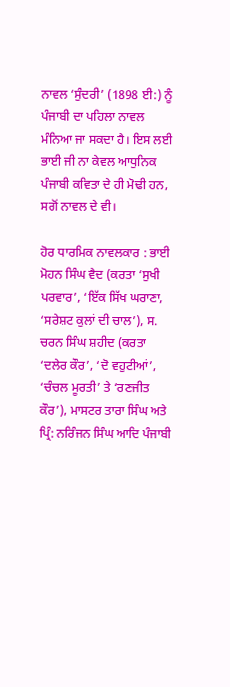ਨਾਵਲ ‘ਸੁੰਦਰੀ’ (1898 ਈ:) ਨੂੰ ਪੰਜਾਬੀ ਦਾ ਪਹਿਲਾ ਨਾਵਲ ਮੰਨਿਆ ਜਾ ਸਕਦਾ ਹੈ। ਇਸ ਲਈ ਭਾਈ ਜੀ ਨਾ ਕੇਵਲ ਆਧੁਨਿਕ ਪੰਜਾਬੀ ਕਵਿਤਾ ਦੇ ਹੀ ਮੋਢੀ ਹਨ, ਸਗੋਂ ਨਾਵਲ ਦੇ ਵੀ।

ਹੋਰ ਧਾਰਮਿਕ ਨਾਵਲਕਾਰ : ਭਾਈ ਮੋਹਨ ਸਿੰਘ ਵੈਦ (ਕਰਤਾ ‘ਸੁਖੀ ਪਰਵਾਰ’, ‘ਇੱਕ ਸਿੱਖ ਘਰਾਣਾ, ‘ਸਰੇਸ਼ਟ ਕੁਲਾਂ ਦੀ ਚਾਲ’), ਸ. ਚਰਨ ਸਿੰਘ ਸ਼ਹੀਦ (ਕਰਤਾ ‘ਦਲੇਰ ਕੌਰ’, ‘ਦੋ ਵਹੁਟੀਆਂ’, ‘ਚੰਚਲ ਮੂਰਤੀ’ ਤੇ ‘ਰਣਜੀਤ ਕੌਰ’), ਮਾਸਟਰ ਤਾਰਾ ਸਿੰਘ ਅਤੇ ਪ੍ਰਿੰ: ਨਰਿੰਜਨ ਸਿੰਘ ਆਦਿ ਪੰਜਾਬੀ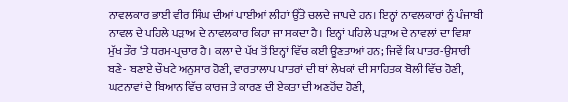ਨਾਵਲਕਾਰ ਭਾਈ ਵੀਰ ਸਿੰਘ ਦੀਆਂ ਪਾਈਆਂ ਲੀਹਾਂ ਉੱਤੇ ਚਲਦੇ ਜਾਪਦੇ ਹਨ। ਇਨ੍ਹਾਂ ਨਾਵਲਕਾਰਾਂ ਨੂੰ ਪੰਜਾਬੀ ਨਾਵਲ ਦੇ ਪਹਿਲੇ ਪੜਾਅ ਦੇ ਨਾਵਲਕਾਰ ਕਿਹਾ ਜਾ ਸਕਦਾ ਹੈ। ਇਨ੍ਹਾਂ ਪਹਿਲੇ ਪੜਾਅ ਦੇ ਨਾਵਲਾਂ ਦਾ ਵਿਸ਼ਾ ਮੁੱਖ ਤੌਰ ‘ਤੇ ਧਰਮ-ਪ੍ਰਚਾਰ ਹੈ। ਕਲਾ ਦੇ ਪੱਖ ਤੋਂ ਇਨ੍ਹਾਂ ਵਿੱਚ ਕਈ ਊਣਤਾਆਂ ਹਨ; ਜਿਵੇਂ ਕਿ ਪਾਤਰ-ਉਸਾਰੀ ਬਣੇ- ਬਣਾਏ ਚੌਖਟੇ ਅਨੁਸਾਰ ਹੋਣੀ, ਵਾਰਤਾਲਾਪ ਪਾਤਰਾਂ ਦੀ ਥਾਂ ਲੇਖਕਾਂ ਦੀ ਸਾਹਿਤਕ ਬੋਲੀ ਵਿੱਚ ਹੋਣੀ, ਘਟਨਾਵਾਂ ਦੇ ਬਿਆਨ ਵਿੱਚ ਕਾਰਜ ਤੇ ਕਾਰਣ ਦੀ ਏਕਤਾ ਦੀ ਅਣਹੋਂਦ ਹੋਣੀ,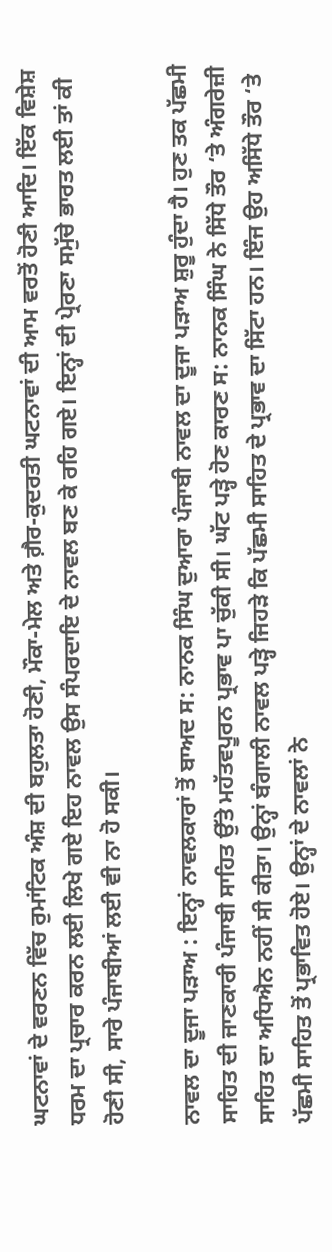ਘਟਨਾਵਾਂ ਦੇ ਵਰਣਨ ਵਿੱਚ ਰੁਮਾਂਟਿਕ ਅੰਸ਼ ਦੀ ਬਹੁਲਤਾ ਹੋਣੀ, ਮੌਕਾ-ਮੇਲ ਅਤੇ ਗ਼ੈਰ-ਕੁਦਰਤੀ ਘਟਨਾਵਾਂ ਦੀ ਆਮ ਵਰਤੋਂ ਹੋਣੀ ਆਦਿ। ਇੱਕ ਵਿਸ਼ੇਸ਼ ਧਰਮ ਦਾ ਪ੍ਰਚਾਰ ਕਰਨ ਲਈ ਲਿਖੇ ਗਏ ਇਹ ਨਾਵਲ ਉਸ ਸੰਪਰਦਾਇ ਦੇ ਨਾਵਲ ਬਣ ਕੇ ਰਹਿ ਗਏ। ਇਨ੍ਹਾਂ ਦੀ ਪ੍ਰੇਰਣਾ ਸਮੁੱਚੇ ਭਾਰਤ ਲਈ ਤਾਂ ਕੀ ਹੋਣੀ ਸੀ, ਸਾਰੇ ਪੰਜਾਬੀਆਂ ਲਈ ਵੀ ਨਾ ਹੋ ਸਕੀ।

ਨਾਵਲ ਦਾ ਦੂਜਾ ਪੜਾਅ : ਇਨ੍ਹਾਂ ਨਾਵਲਕਾਰਾਂ ਤੋਂ ਬਾਅਦ ਸ: ਨਾਨਕ ਸਿੰਘ ਦੁਆਰਾ ਪੰਜਾਬੀ ਨਾਵਲ ਦਾ ਦੂਜਾ ਪੜਾਅ ਸ਼ੁਰੂ ਹੁੰਦਾ ਹੈ। ਹੁਣ ਤਕ ਪੱਛਮੀ ਸਾਹਿਤ ਦੀ ਜਾਣਕਾਰੀ ਪੰਜਾਬੀ ਸਾਹਿਤ ਉੱਤੇ ਮਹੱਤਵਪੂਰਨ ਪ੍ਰਭਾਵ ਪਾ ਚੁੱਕੀ ਸੀ। ਘੱਟ ਪੜ੍ਹੇ ਹੋਣ ਕਾਰਣ ਸ: ਨਾਨਕ ਸਿੰਘ ਨੇ ਸਿੱਧੇ ਤੌਰ ‘ਤੇ ਅੰਗਰੇਜ਼ੀ ਸਾਹਿਤ ਦਾ ਅਧਿਐਨ ਨਹੀਂ ਸੀ ਕੀਤਾ। ਉਨ੍ਹਾਂ ਬੰਗਾਲੀ ਨਾਵਲ ਪੜ੍ਹੇ ਜਿਹੜੇ ਕਿ ਪੱਛਮੀ ਸਾਹਿਤ ਦੇ ਪ੍ਰਭਾਵ ਦਾ ਸਿੱਟਾ ਹਨ। ਇੰਜ ਉਹ ਅਸਿੱਧੇ ਤੌਰ ‘ਤੇ ਪੱਛਮੀ ਸਾਹਿਤ ਤੋਂ ਪ੍ਰਭਾਵਿਤ ਹੋਏ। ਉਨ੍ਹਾਂ ਦੇ ਨਾਵਲਾਂ ਨੇ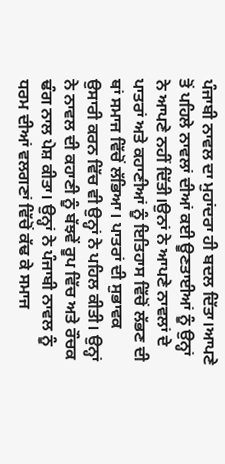ਪੰਜਾਬੀ ਨਾਵਲ ਦਾ ਮੁਹਾਂਦਰਾ ਹੀ ਬਦਲ ਦਿੱਤਾ।ਆਪਣੇ ਤੋਂ ਪਹਿਲੇ ਨਾਵਲਾਂ ਦੀਆਂ ਕਈ ਊਣਤਾਈਆਂ ਨੂੰ ਉਨ੍ਹਾਂ ਨੇ ਆਪਣੇ ਨਹੀਂ ਦਿੱਤੀ।ਉਨਾਂ ਨੇ ਆਪਣੇ ਨਾਵਲਾਂ ਦੇ ਪਾਤਰਾਂ ਅਤੇ ਕਹਾਣੀਆਂ ਨੂੰ ਇਤਿਹਾਸ ਵਿੱਚੋਂ ਲੱਭਣ ਦੀ ਥਾਂ ਸਮਾਜ ਵਿੱਚੋਂ ਲੱਭਿਆ। ਪਾਤਰਾਂ ਦੀ ਸੁਭਾਵਕ ਉਸਾਰੀ ਕਰਨ ਵਿੱਚ ਵੀ ਉਨ੍ਹਾਂ ਨੇ ਪਹਿਲ ਕੀਤੀ। ਉਨ੍ਹਾਂ ਨੇ ਨਾਵਲ ਦੀ ਕਹਾਣੀ ਨੂੰ ਬੱਝਵੇਂ ਰੂਪ ਵਿੱਚ ਅਤੇ ਰੌਚਕ ਢੰਗ ਨਾਲ ਪੇਸ਼ ਕੀਤਾ। ਉਨ੍ਹਾਂ ਨੇ ਪੰਜਾਬੀ ਨਾਵਲ ਨੂੰ ਧਰਮ ਦੀਆਂ ਵਲਗਣਾਂ ਵਿੱਚੋਂ ਕੱਢ ਕੇ ਸਮਾਜ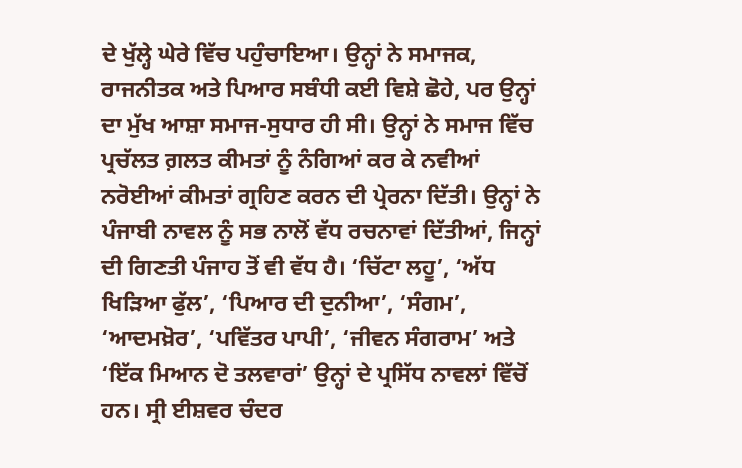ਦੇ ਖੁੱਲ੍ਹੇ ਘੇਰੇ ਵਿੱਚ ਪਹੁੰਚਾਇਆ। ਉਨ੍ਹਾਂ ਨੇ ਸਮਾਜਕ, ਰਾਜਨੀਤਕ ਅਤੇ ਪਿਆਰ ਸਬੰਧੀ ਕਈ ਵਿਸ਼ੇ ਛੋਹੇ, ਪਰ ਉਨ੍ਹਾਂ ਦਾ ਮੁੱਖ ਆਸ਼ਾ ਸਮਾਜ-ਸੁਧਾਰ ਹੀ ਸੀ। ਉਨ੍ਹਾਂ ਨੇ ਸਮਾਜ ਵਿੱਚ ਪ੍ਰਚੱਲਤ ਗ਼ਲਤ ਕੀਮਤਾਂ ਨੂੰ ਨੰਗਿਆਂ ਕਰ ਕੇ ਨਵੀਆਂ ਨਰੋਈਆਂ ਕੀਮਤਾਂ ਗ੍ਰਹਿਣ ਕਰਨ ਦੀ ਪ੍ਰੇਰਨਾ ਦਿੱਤੀ। ਉਨ੍ਹਾਂ ਨੇ ਪੰਜਾਬੀ ਨਾਵਲ ਨੂੰ ਸਭ ਨਾਲੋਂ ਵੱਧ ਰਚਨਾਵਾਂ ਦਿੱਤੀਆਂ, ਜਿਨ੍ਹਾਂ ਦੀ ਗਿਣਤੀ ਪੰਜਾਹ ਤੋਂ ਵੀ ਵੱਧ ਹੈ। ‘ਚਿੱਟਾ ਲਹੂ’, ‘ਅੱਧ ਖਿੜਿਆ ਫੁੱਲ’, ‘ਪਿਆਰ ਦੀ ਦੁਨੀਆ’, ‘ਸੰਗਮ’, ‘ਆਦਮਖ਼ੋਰ’, ‘ਪਵਿੱਤਰ ਪਾਪੀ’, ‘ਜੀਵਨ ਸੰਗਰਾਮ’ ਅਤੇ ‘ਇੱਕ ਮਿਆਨ ਦੋ ਤਲਵਾਰਾਂ’ ਉਨ੍ਹਾਂ ਦੇ ਪ੍ਰਸਿੱਧ ਨਾਵਲਾਂ ਵਿੱਚੋਂ ਹਨ। ਸ੍ਰੀ ਈਸ਼ਵਰ ਚੰਦਰ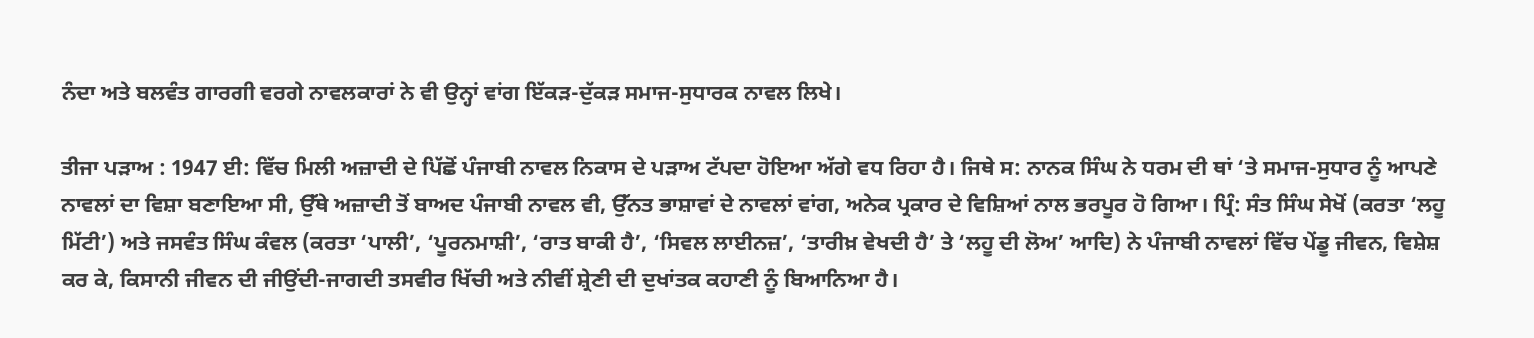ਨੰਦਾ ਅਤੇ ਬਲਵੰਤ ਗਾਰਗੀ ਵਰਗੇ ਨਾਵਲਕਾਰਾਂ ਨੇ ਵੀ ਉਨ੍ਹਾਂ ਵਾਂਗ ਇੱਕੜ-ਦੁੱਕੜ ਸਮਾਜ-ਸੁਧਾਰਕ ਨਾਵਲ ਲਿਖੇ।

ਤੀਜਾ ਪੜਾਅ : 1947 ਈ: ਵਿੱਚ ਮਿਲੀ ਅਜ਼ਾਦੀ ਦੇ ਪਿੱਛੋਂ ਪੰਜਾਬੀ ਨਾਵਲ ਨਿਕਾਸ ਦੇ ਪੜਾਅ ਟੱਪਦਾ ਹੋਇਆ ਅੱਗੇ ਵਧ ਰਿਹਾ ਹੈ। ਜਿਥੇ ਸ: ਨਾਨਕ ਸਿੰਘ ਨੇ ਧਰਮ ਦੀ ਥਾਂ ‘ਤੇ ਸਮਾਜ-ਸੁਧਾਰ ਨੂੰ ਆਪਣੇ ਨਾਵਲਾਂ ਦਾ ਵਿਸ਼ਾ ਬਣਾਇਆ ਸੀ, ਉੱਥੇ ਅਜ਼ਾਦੀ ਤੋਂ ਬਾਅਦ ਪੰਜਾਬੀ ਨਾਵਲ ਵੀ, ਉੱਨਤ ਭਾਸ਼ਾਵਾਂ ਦੇ ਨਾਵਲਾਂ ਵਾਂਗ, ਅਨੇਕ ਪ੍ਰਕਾਰ ਦੇ ਵਿਸ਼ਿਆਂ ਨਾਲ ਭਰਪੂਰ ਹੋ ਗਿਆ। ਪ੍ਰਿੰ: ਸੰਤ ਸਿੰਘ ਸੇਖੋਂ (ਕਰਤਾ ‘ਲਹੂ ਮਿੱਟੀ’) ਅਤੇ ਜਸਵੰਤ ਸਿੰਘ ਕੰਵਲ (ਕਰਤਾ ‘ਪਾਲੀ’, ‘ਪੂਰਨਮਾਸ਼ੀ’, ‘ਰਾਤ ਬਾਕੀ ਹੈ’, ‘ਸਿਵਲ ਲਾਈਨਜ਼’, ‘ਤਾਰੀਖ਼ ਵੇਖਦੀ ਹੈ’ ਤੇ ‘ਲਹੂ ਦੀ ਲੋਅ’ ਆਦਿ) ਨੇ ਪੰਜਾਬੀ ਨਾਵਲਾਂ ਵਿੱਚ ਪੇਂਡੂ ਜੀਵਨ, ਵਿਸ਼ੇਸ਼ ਕਰ ਕੇ, ਕਿਸਾਨੀ ਜੀਵਨ ਦੀ ਜੀਉਂਦੀ-ਜਾਗਦੀ ਤਸਵੀਰ ਖਿੱਚੀ ਅਤੇ ਨੀਵੀਂ ਸ਼੍ਰੇਣੀ ਦੀ ਦੁਖਾਂਤਕ ਕਹਾਣੀ ਨੂੰ ਬਿਆਨਿਆ ਹੈ।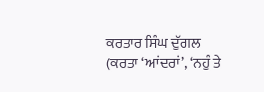ਕਰਤਾਰ ਸਿੰਘ ਦੁੱਗਲ (ਕਰਤਾ ‘ਆਂਦਰਾਂ’, ‘ਨਹੁੰ ਤੇ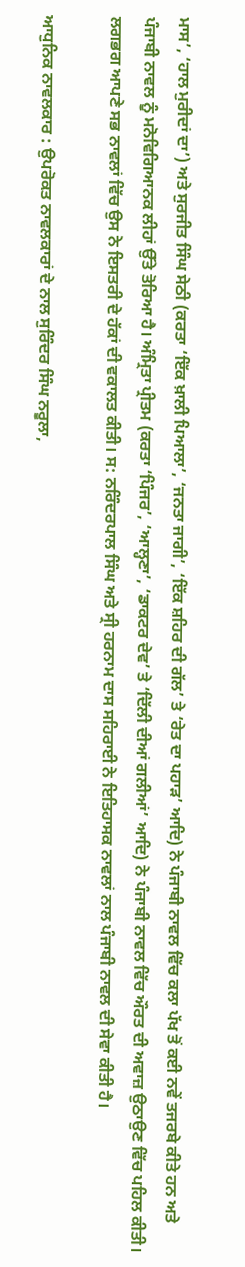ਮਾਸ’, ‘ਹਾਲ ਮੁਰੀਦਾਂ ਦਾ’) ਅਤੇ ਸੁਰਜੀਤ ਸਿੰਘ ਸੇਠੀ (ਕਰਤਾ ‘ਇੱਕ ਖ਼ਾਲੀ ਪਿਆਲਾ’, ‘ਜਨਤਾ ਜਾਗੀ’, ‘ਇੱਕ ਸ਼ਹਿਰ ਦੀ ਗੱਲ’ ਤੇ ‘ਰੇਤ ਦਾ ਪਹਾੜ’ ਆਦਿ) ਨੇ ਪੰਜਾਬੀ ਨਾਵਲ ਵਿੱਚ ਕਲਾ ਪੱਖ ਤੋਂ ਕਈ ਨਵੇਂ ਤਜਰਬੇ ਕੀਤੇ ਹਨ ਅਤੇ ਪੰਜਾਬੀ ਨਾਵਲ ਨੂੰ ਮਨੋਵਿਗਿਆਨਕ ਲੀਹਾਂ ਉੱਤੇ ਤੋਰਿਆ ਹੈ। ਅੰਮ੍ਰਿਤਾ ਪ੍ਰੀਤਮ (ਕਰਤਾ ‘ਪਿੰਜਰ’, ‘ਆਲ੍ਹਣਾ’, ‘ਡਾਕਟਰ ਦੇਵ’ ਤੇ ‘ਦਿੱਲੀ ਦੀਆਂ ਗਲੀਆਂ’ ਆਦਿ) ਨੇ ਪੰਜਾਬੀ ਨਾਵਲ ਵਿੱਚ ਔਰਤ ਦੀ ਅਵਾਜ਼ ਉਠਾਉਣ ਵਿੱਚ ਪਹਿਲ ਕੀਤੀ। ਲਗਭਗ ਆਪਣੇ ਸਭ ਨਾਵਲਾਂ ਵਿੱਚ ਉਸ ਨੇ ਇਸਤਰੀ ਦੇ ਹੱਕਾਂ ਦੀ ਵਕਾਲਤ ਕੀਤੀ। ਸ: ਨਰਿੰਦਰਪਾਲ ਸਿੰਘ ਅਤੇ ਸ੍ਰੀ ਹਰਨਾਮ ਦਾਸ ਸਹਿਰਾਈ ਨੇ ਇਤਿਹਾਸਕ ਨਾਵਲਾਂ ਨਾਲ ਪੰਜਾਬੀ ਨਾਵਲ ਦੀ ਸੇਵਾ ਕੀਤੀ ਹੈ।

ਆਧੁਨਿਕ ਨਾਵਲਕਾਰ : ਉਪਰੋਕਤ ਨਾਵਲਕਾਰਾਂ ਦੇ ਨਾਲ ਸੁਰਿੰਦਰ ਸਿੰਘ ਨਰੂਲਾ,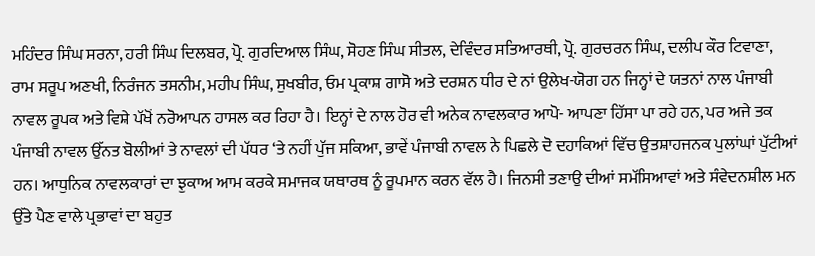ਮਹਿੰਦਰ ਸਿੰਘ ਸਰਨਾ, ਹਰੀ ਸਿੰਘ ਦਿਲਬਰ, ਪ੍ਰੋ. ਗੁਰਦਿਆਲ ਸਿੰਘ, ਸੋਹਣ ਸਿੰਘ ਸੀਤਲ, ਦੇਵਿੰਦਰ ਸਤਿਆਰਥੀ, ਪ੍ਰੋ. ਗੁਰਚਰਨ ਸਿੰਘ, ਦਲੀਪ ਕੌਰ ਟਿਵਾਣਾ, ਰਾਮ ਸਰੂਪ ਅਣਖੀ, ਨਿਰੰਜਨ ਤਸਨੀਮ, ਮਹੀਪ ਸਿੰਘ, ਸੁਖਬੀਰ, ਓਮ ਪ੍ਰਕਾਸ਼ ਗਾਸੋ ਅਤੇ ਦਰਸ਼ਨ ਧੀਰ ਦੇ ਨਾਂ ਉਲੇਖ-ਯੋਗ ਹਨ ਜਿਨ੍ਹਾਂ ਦੇ ਯਤਨਾਂ ਨਾਲ ਪੰਜਾਬੀ ਨਾਵਲ ਰੂਪਕ ਅਤੇ ਵਿਸ਼ੇ ਪੱਖੋਂ ਨਰੋਆਪਨ ਹਾਸਲ ਕਰ ਰਿਹਾ ਹੈ। ਇਨ੍ਹਾਂ ਦੇ ਨਾਲ ਹੋਰ ਵੀ ਅਨੇਕ ਨਾਵਲਕਾਰ ਆਪੋ- ਆਪਣਾ ਹਿੱਸਾ ਪਾ ਰਹੇ ਹਨ, ਪਰ ਅਜੇ ਤਕ ਪੰਜਾਬੀ ਨਾਵਲ ਉੱਨਤ ਬੋਲੀਆਂ ਤੇ ਨਾਵਲਾਂ ਦੀ ਪੱਧਰ ‘ਤੇ ਨਹੀਂ ਪੁੱਜ ਸਕਿਆ, ਭਾਵੇਂ ਪੰਜਾਬੀ ਨਾਵਲ ਨੇ ਪਿਛਲੇ ਦੋ ਦਹਾਕਿਆਂ ਵਿੱਚ ਉਤਸ਼ਾਹਜਨਕ ਪੁਲਾਂਘਾਂ ਪੁੱਟੀਆਂ ਹਨ। ਆਧੁਨਿਕ ਨਾਵਲਕਾਰਾਂ ਦਾ ਝੁਕਾਅ ਆਮ ਕਰਕੇ ਸਮਾਜਕ ਯਥਾਰਥ ਨੂੰ ਰੂਪਮਾਨ ਕਰਨ ਵੱਲ ਹੈ। ਜਿਨਸੀ ਤਣਾਉ ਦੀਆਂ ਸਮੱਸਿਆਵਾਂ ਅਤੇ ਸੰਵੇਦਨਸ਼ੀਲ ਮਨ ਉੱਤੇ ਪੈਣ ਵਾਲੇ ਪ੍ਰਭਾਵਾਂ ਦਾ ਬਹੁਤ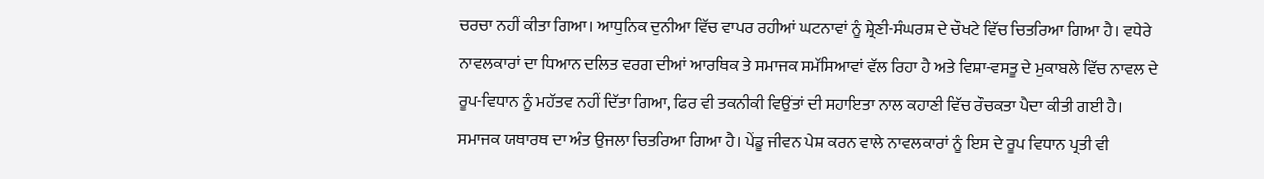ਚਰਚਾ ਨਹੀਂ ਕੀਤਾ ਗਿਆ। ਆਧੁਨਿਕ ਦੁਨੀਆ ਵਿੱਚ ਵਾਪਰ ਰਹੀਆਂ ਘਟਨਾਵਾਂ ਨੂੰ ਸ਼੍ਰੇਣੀ-ਸੰਘਰਸ਼ ਦੇ ਚੌਖਟੇ ਵਿੱਚ ਚਿਤਰਿਆ ਗਿਆ ਹੈ। ਵਧੇਰੇ ਨਾਵਲਕਾਰਾਂ ਦਾ ਧਿਆਨ ਦਲਿਤ ਵਰਗ ਦੀਆਂ ਆਰਥਿਕ ਤੇ ਸਮਾਜਕ ਸਮੱਸਿਆਵਾਂ ਵੱਲ ਰਿਹਾ ਹੈ ਅਤੇ ਵਿਸ਼ਾ-ਵਸਤੂ ਦੇ ਮੁਕਾਬਲੇ ਵਿੱਚ ਨਾਵਲ ਦੇ ਰੂਪ-ਵਿਧਾਨ ਨੂੰ ਮਹੱਤਵ ਨਹੀਂ ਦਿੱਤਾ ਗਿਆ, ਫਿਰ ਵੀ ਤਕਨੀਕੀ ਵਿਉਂਤਾਂ ਦੀ ਸਹਾਇਤਾ ਨਾਲ ਕਹਾਣੀ ਵਿੱਚ ਰੌਚਕਤਾ ਪੈਦਾ ਕੀਤੀ ਗਈ ਹੈ। ਸਮਾਜਕ ਯਥਾਰਥ ਦਾ ਅੰਤ ਉਜਲਾ ਚਿਤਰਿਆ ਗਿਆ ਹੈ। ਪੇਂਡੂ ਜੀਵਨ ਪੇਸ਼ ਕਰਨ ਵਾਲੇ ਨਾਵਲਕਾਰਾਂ ਨੂੰ ਇਸ ਦੇ ਰੂਪ ਵਿਧਾਨ ਪ੍ਰਤੀ ਵੀ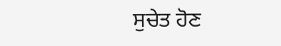ਸੁਚੇਤ ਹੋਣ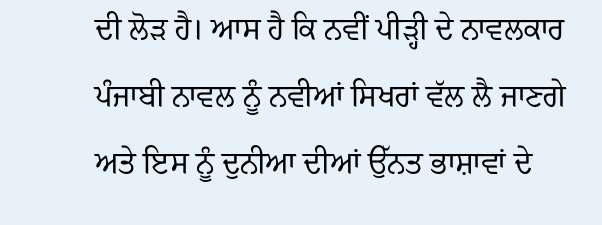ਦੀ ਲੋੜ ਹੈ। ਆਸ ਹੈ ਕਿ ਨਵੀਂ ਪੀੜ੍ਹੀ ਦੇ ਨਾਵਲਕਾਰ ਪੰਜਾਬੀ ਨਾਵਲ ਨੂੰ ਨਵੀਆਂ ਸਿਖਰਾਂ ਵੱਲ ਲੈ ਜਾਣਗੇ ਅਤੇ ਇਸ ਨੂੰ ਦੁਨੀਆ ਦੀਆਂ ਉੱਨਤ ਭਾਸ਼ਾਵਾਂ ਦੇ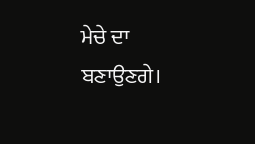ਮੇਚੇ ਦਾ ਬਣਾਉਣਗੇ।